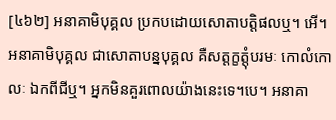[៤៦២] អនាគាមិបុគ្គល ប្រកបដោយសោតាបត្តិផលឬ។ អើ។ អនាគាមិបុគ្គល ជាសោតាបន្នបុគ្គល គឺសត្តក្ខត្តុំបរមៈ កោលំកោលៈ ឯកពីជីឬ។ អ្នកមិនគួរពោលយ៉ាងនេះទេ។បេ។ អនាគា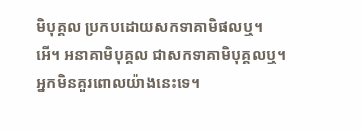មិបុគ្គល ប្រកបដោយសកទាគាមិផលឬ។ អើ។ អនាគាមិបុគ្គល ជាសកទាគាមិបុគ្គលឬ។ អ្នកមិនគួរពោលយ៉ាងនេះទេ។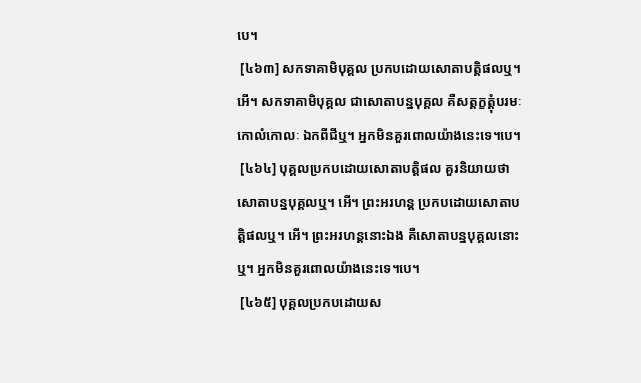បេ។
 [៤៦៣] សកទាគាមិបុគ្គល ប្រកបដោយសោតាបត្តិផលឬ។ អើ។ សកទាគាមិបុគ្គល ជាសោតាបន្នបុគ្គល គឺសត្តក្ខត្តុំបរមៈ កោលំកោលៈ ឯកពីជីឬ។ អ្នកមិនគួរពោលយ៉ាងនេះទេ។បេ។
 [៤៦៤] បុគ្គលប្រកបដោយសោតាបត្តិផល គួរនិយាយថា សោតាបន្នបុគ្គលឬ។ អើ។ ព្រះអរហន្ត ប្រកបដោយសោតាបត្តិផលឬ។ អើ។ ព្រះអរហន្តនោះឯង គឺសោតាបន្នបុគ្គលនោះឬ។ អ្នកមិនគួរពោលយ៉ាងនេះទេ។បេ។
 [៤៦៥] បុគ្គលប្រកបដោយស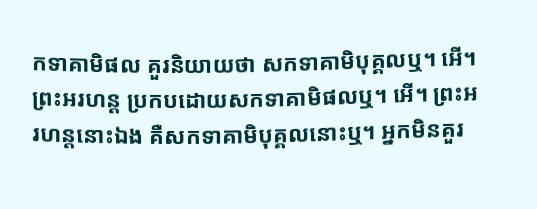កទាគាមិផល គួរនិយាយថា សកទាគាមិបុគ្គលឬ។ អើ។ ព្រះអរហន្ត ប្រកបដោយសកទាគាមិផលឬ។ អើ។ ព្រះអរហន្តនោះឯង គឺសកទាគាមិបុគ្គលនោះឬ។ អ្នកមិនគួរ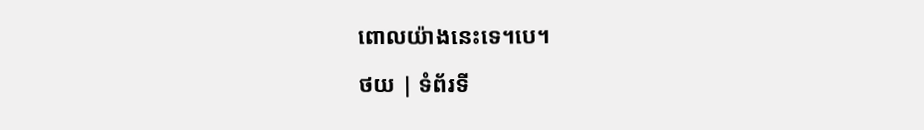ពោលយ៉ាងនេះទេ។បេ។
ថយ | ទំព័រទី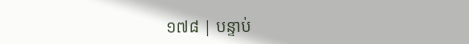១៧៨ | បន្ទាប់